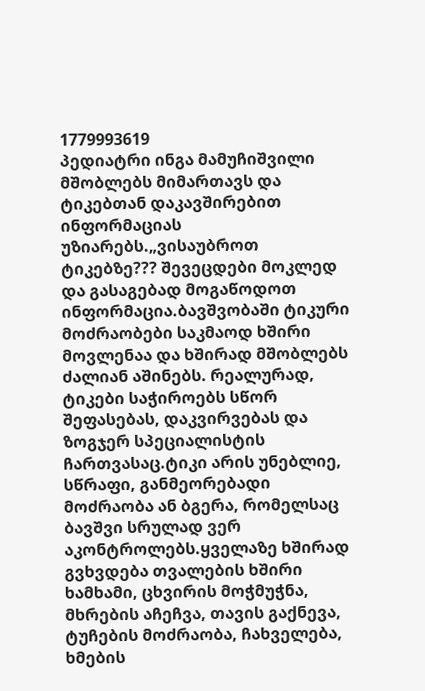1779993619
პედიატრი ინგა მამუჩიშვილი მშობლებს მიმართავს და ტიკებთან დაკავშირებით ინფორმაციას უზიარებს.„ვისაუბროთ ტიკებზე??? შევეცდები მოკლედ და გასაგებად მოგაწოდოთ ინფორმაცია.ბავშვობაში ტიკური მოძრაობები საკმაოდ ხშირი მოვლენაა და ხშირად მშობლებს ძალიან აშინებს. რეალურად, ტიკები საჭიროებს სწორ შეფასებას, დაკვირვებას და ზოგჯერ სპეციალისტის ჩართვასაც.ტიკი არის უნებლიე, სწრაფი, განმეორებადი მოძრაობა ან ბგერა, რომელსაც ბავშვი სრულად ვერ აკონტროლებს.ყველაზე ხშირად გვხვდება თვალების ხშირი ხამხამი, ცხვირის მოჭმუჭნა, მხრების აჩეჩვა, თავის გაქნევა, ტუჩების მოძრაობა, ჩახველება, ხმების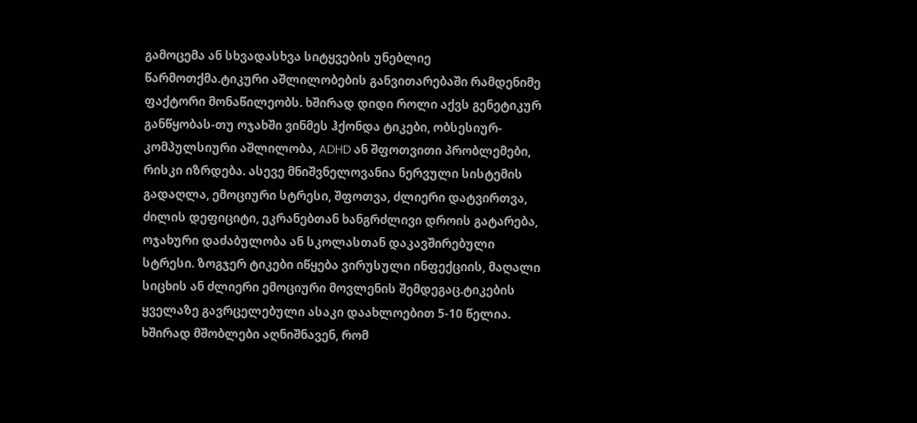გამოცემა ან სხვადასხვა სიტყვების უნებლიე წარმოთქმა.ტიკური აშლილობების განვითარებაში რამდენიმე ფაქტორი მონაწილეობს. ხშირად დიდი როლი აქვს გენეტიკურ განწყობას-თუ ოჯახში ვინმეს ჰქონდა ტიკები, ობსესიურ-კომპულსიური აშლილობა, ADHD ან შფოთვითი პრობლემები, რისკი იზრდება. ასევე მნიშვნელოვანია ნერვული სისტემის გადაღლა, ემოციური სტრესი, შფოთვა, ძლიერი დატვირთვა, ძილის დეფიციტი, ეკრანებთან ხანგრძლივი დროის გატარება, ოჯახური დაძაბულობა ან სკოლასთან დაკავშირებული სტრესი. ზოგჯერ ტიკები იწყება ვირუსული ინფექციის, მაღალი სიცხის ან ძლიერი ემოციური მოვლენის შემდეგაც.ტიკების ყველაზე გავრცელებული ასაკი დაახლოებით 5-10 წელია. ხშირად მშობლები აღნიშნავენ, რომ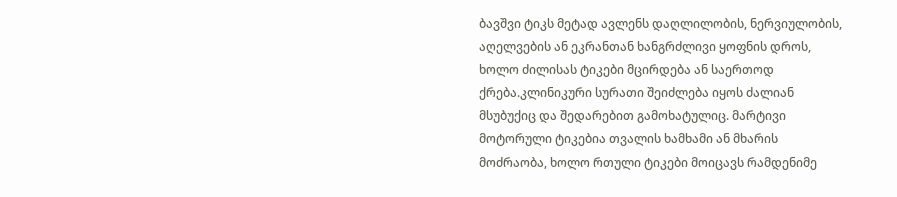ბავშვი ტიკს მეტად ავლენს დაღლილობის, ნერვიულობის, აღელვების ან ეკრანთან ხანგრძლივი ყოფნის დროს, ხოლო ძილისას ტიკები მცირდება ან საერთოდ ქრება.კლინიკური სურათი შეიძლება იყოს ძალიან მსუბუქიც და შედარებით გამოხატულიც. მარტივი მოტორული ტიკებია თვალის ხამხამი ან მხარის მოძრაობა, ხოლო რთული ტიკები მოიცავს რამდენიმე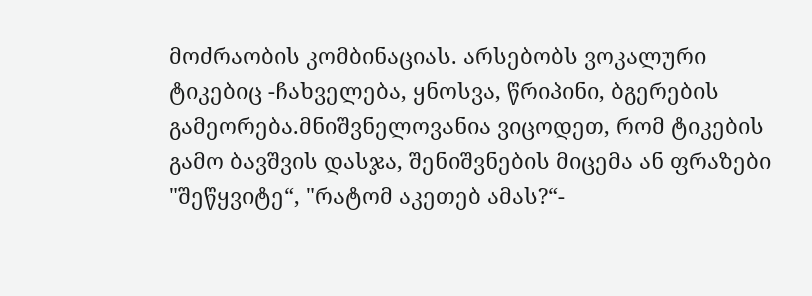მოძრაობის კომბინაციას. არსებობს ვოკალური ტიკებიც -ჩახველება, ყნოსვა, წრიპინი, ბგერების გამეორება.მნიშვნელოვანია ვიცოდეთ, რომ ტიკების გამო ბავშვის დასჯა, შენიშვნების მიცემა ან ფრაზები "შეწყვიტე“, "რატომ აკეთებ ამას?“-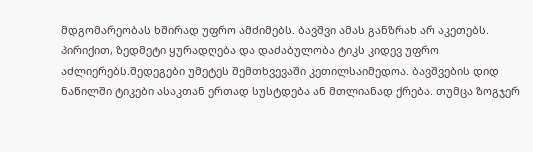მდგომარეობას ხშირად უფრო ამძიმებს. ბავშვი ამას განზრახ არ აკეთებს. პირიქით, ზედმეტი ყურადღება და დაძაბულობა ტიკს კიდევ უფრო აძლიერებს.შედეგები უმეტეს შემთხვევაში კეთილსაიმედოა. ბავშვების დიდ ნაწილში ტიკები ასაკთან ერთად სუსტდება ან მთლიანად ქრება. თუმცა ზოგჯერ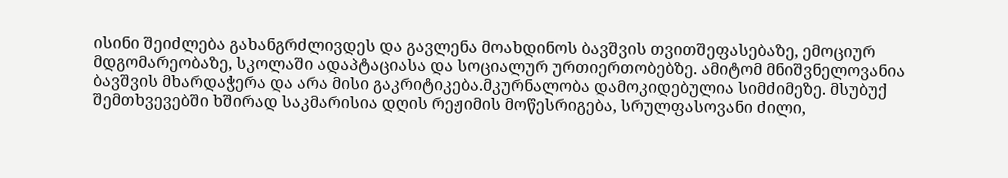ისინი შეიძლება გახანგრძლივდეს და გავლენა მოახდინოს ბავშვის თვითშეფასებაზე, ემოციურ მდგომარეობაზე, სკოლაში ადაპტაციასა და სოციალურ ურთიერთობებზე. ამიტომ მნიშვნელოვანია ბავშვის მხარდაჭერა და არა მისი გაკრიტიკება.მკურნალობა დამოკიდებულია სიმძიმეზე. მსუბუქ შემთხვევებში ხშირად საკმარისია დღის რეჟიმის მოწესრიგება, სრულფასოვანი ძილი,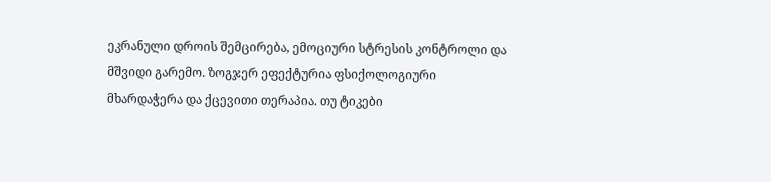ეკრანული დროის შემცირება, ემოციური სტრესის კონტროლი და მშვიდი გარემო. ზოგჯერ ეფექტურია ფსიქოლოგიური მხარდაჭერა და ქცევითი თერაპია. თუ ტიკები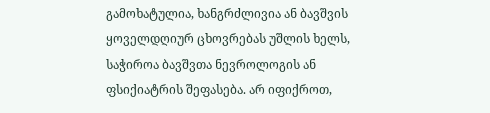გამოხატულია, ხანგრძლივია ან ბავშვის ყოველდღიურ ცხოვრებას უშლის ხელს, საჭიროა ბავშვთა ნევროლოგის ან ფსიქიატრის შეფასება. არ იფიქროთ,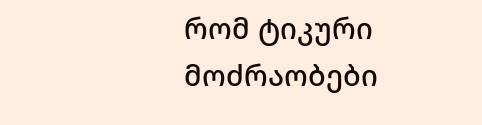რომ ტიკური მოძრაობები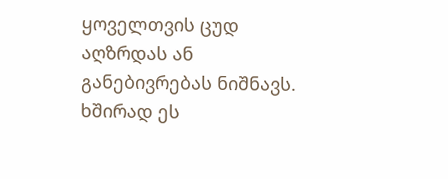ყოველთვის ცუდ აღზრდას ან განებივრებას ნიშნავს. ხშირად ეს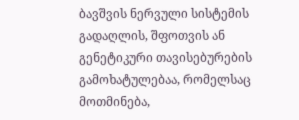ბავშვის ნერვული სისტემის გადაღლის, შფოთვის ან გენეტიკური თავისებურების გამოხატულებაა, რომელსაც მოთმინება,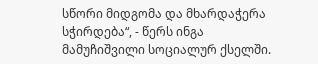სწორი მიდგომა და მხარდაჭერა სჭირდება“, - წერს ინგა მამუჩიშვილი სოციალურ ქსელში.